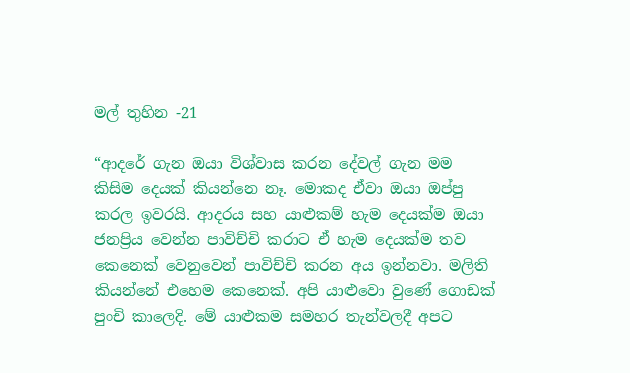මල් තුහින -21

“ආදරේ ගැන ඔයා විශ්වාස කරන දේවල් ගැන මම කිසිම දෙයක් කියන්නෙ නෑ. මොකද ඒවා ඔයා ඔප්පු කරල ඉවරයි. ආදරය සහ යාළුකම් හැම දෙයක්ම ඔයා ජනප්‍රිය වෙන්න පාවිච්චි කරාට ඒ හැම දෙයක්ම තව කෙනෙක් වෙනුවෙන් පාවිච්චි කරන අය ඉන්නවා. මලිති කියන්නේ එහෙම කෙනෙක්. අපි යාළුවො වුණේ ගොඩක් පුංචි කාලෙදි. මේ යාළුකම සමහර තැන්වලදී අපට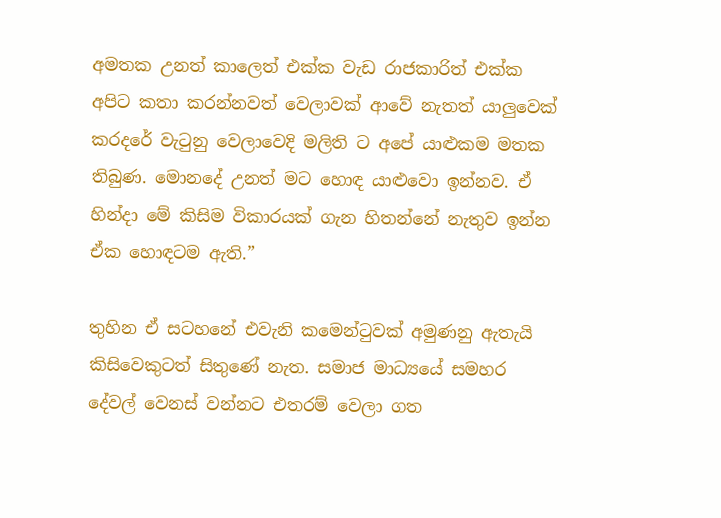අමතක උනත් කාලෙත් එක්ක වැඩ රාජකාරිත් එක්ක අපිට කතා කරන්නවත් වෙලාවක් ආවේ නැතත් යාලුවෙක් කරදරේ වැටුනු වෙලාවෙදි මලිති ට අපේ යාළුකම මතක තිබුණ. මොනදේ උනත් මට හොඳ යාළුවො ඉන්නව. ඒ හින්දා මේ කිසිම විකාරයක් ගැන හිතන්නේ නැතුව ඉන්න ඒක හොඳටම ඇති.”

තුහින ඒ සටහනේ එවැනි කමෙන්ටුවක් අමුණනු ඇතැයි කිසිවෙකුටත් සිතුණේ නැත. සමාජ මාධ්‍යයේ සමහර දේවල් වෙනස් වන්නට එතරම් වෙලා ගත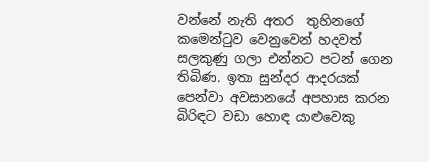වන්නේ නැති අතර  තුහිනගේ කමෙන්ටුව වෙනුවෙන් හදවත් සලකුණු ගලා එන්නට පටන් ගෙන තිබිණ. ඉතා සුන්දර ආදරයක් පෙන්වා අවසානයේ අපහාස කරන බිරිඳට වඩා හොඳ යාළුවෙකු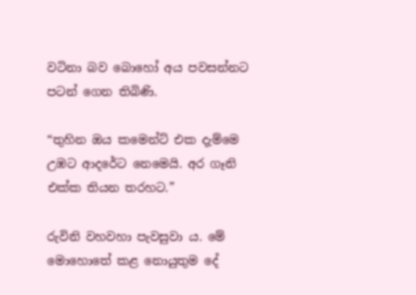වටිනා බව බොහෝ අය පවසන්නට පටන් ගෙන තිබිණි.

“තුහින ඔය කමෙන්ට් එක දැම්මෙ උඹට ආදරේට නෙමෙයි. අර ගෑනි එක්ක තියන තරහට.”

රුවිනි වහවහා පැවසුවා ය. මේ මොහොතේ කළ නොයුතුම දේ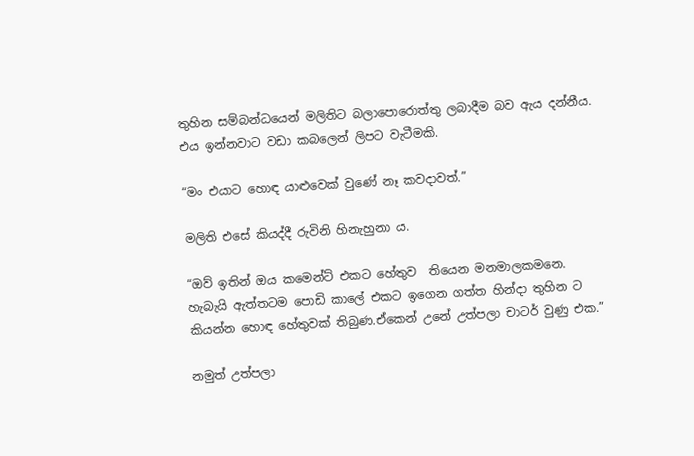තුහින සම්බන්ධයෙන් මලිතිට බලාපොරොත්තු ලබාදීම බව ඇය දන්නීය. එය ඉන්නවාට වඩා කබලෙන් ලිපට වැටීමකි.

“මං එයාට හොඳ යාළුවෙක් වුණේ නෑ කවදාවත්.”

මලිති එසේ කියද්දී රුවිනි හිනැහුනා ය.

“ඔව් ඉතින් ඔය කමෙන්ට් එකට හේතුව  තියෙන මනමාලකමනෙ. හැබැයි ඇත්තටම පොඩි කාලේ එකට ඉගෙන ගත්ත හින්දා තුහින ට කියන්න හොඳ හේතුවක් තිබුණ.ඒකෙන් උනේ උත්පලා චාටර් වුණු එක.”

නමුත් උත්පලා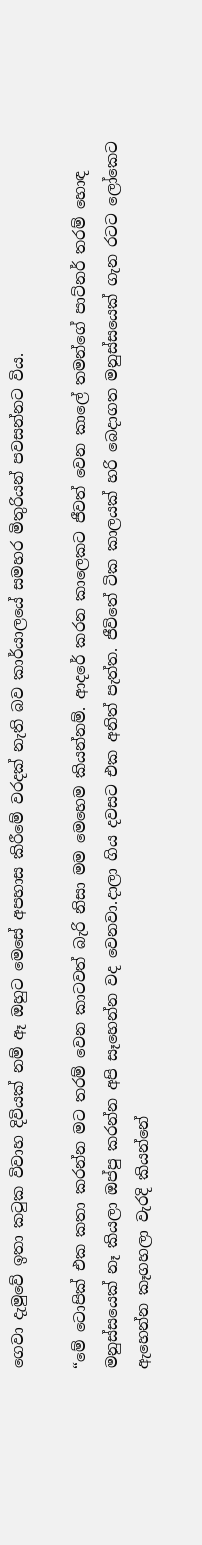ගෙවා දැමුවේ ඉතා කටුක විවාහ දිවියක් නම් ඈ ඔහුට මෙසේ අපහාස කිරීමේ වරදක් නැති බව කාර්යාලයේ සමහර මිතුරියන් පවසන්නට විය.

“මේ ටොපික් එක කතා කරන්න මට තරම් වෙන කාටවත් බැරි නිසා මම මෙහෙම කියන්නම්. ආදරේ කරන කාලෙකට ජීවත් වෙන කාලේ තමන්ගේ පාට්නර් තරම් හොඳ මනුස්සයෙක් නෑ කියලා ඔප්පු කරන්න අපි සෑහෙන්න වද වෙනවා.දාලා ගිය දවසට එක අනිත් පැත්ත. ජීවිතේ ටික කාලයක් හරි බෙදාගත මනුස්සයෙක් ගැන රටට ලෝකෙට ඇහෙන්න කෑගහලා වැරදි කියන්නේ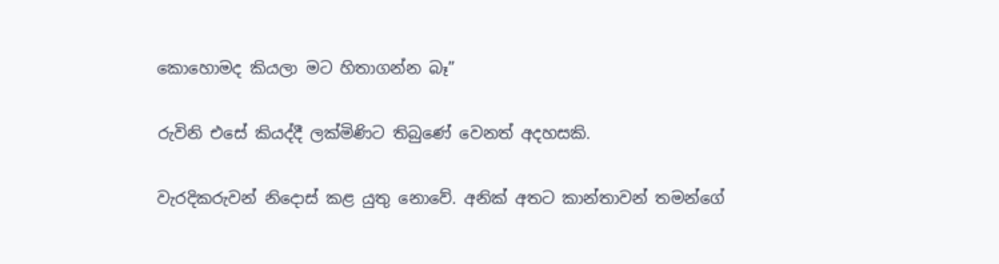කොහොමද කියලා මට හිතාගන්න බෑ”

රුවිනි එසේ කියද්දී ලක්මිණිට තිබුණේ වෙනත් අදහසකි.

වැරදිකරුවන් නිදොස් කළ යුතු නොවේ. අනික් අතට කාන්තාවන් තමන්ගේ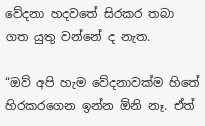වේදනා හදවතේ සිරකර තබා ගත යුතු වන්නේ ද නැත.

“ඔව් අපි හැම වේදනාවක්ම හිතේ හිරකරගෙන ඉන්න ඕනි නෑ. ඒත්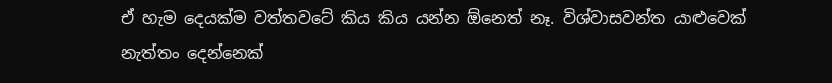ඒ හැම දෙයක්ම වත්තවටේ කිය කිය යන්න ඕනෙත් නෑ. විශ්වාසවන්ත යාළුවෙක් නැත්තං දෙන්නෙක්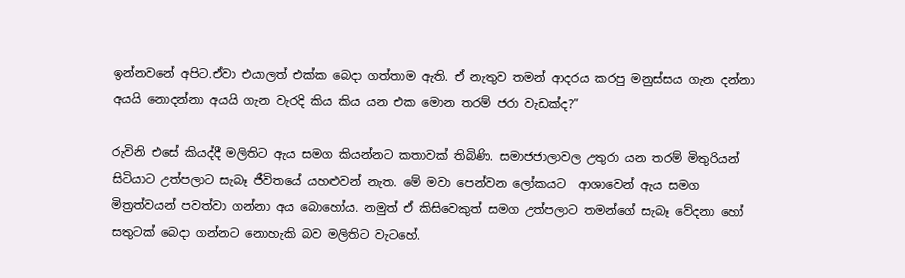ඉන්නවනේ අපිට.ඒවා එයාලත් එක්ක බෙදා ගත්තාම ඇති. ඒ නැතුව තමන් ආදරය කරපු මනුස්සය ගැන දන්නා අයයි නොදන්නා අයයි ගැන වැරදි කිය කිය යන එක මොන තරම් ජරා වැඩක්ද?”

රුවිනි එසේ කියද්දී මලිතිට ඇය සමග කියන්නට කතාවක් තිබිණි. සමාජජාලාවල උතුරා යන තරම් මිතුරියන් සිටියාට උත්පලාට සැබෑ ජීවිතයේ යහළුවන් නැත. මේ මවා පෙන්වන ලෝකයට  ආශාවෙන් ඇය සමග මිත්‍රත්වයන් පවත්වා ගන්නා අය බොහෝය. නමුත් ඒ කිසිවෙකුත් සමග උත්පලාට තමන්ගේ සැබෑ වේදනා හෝ සතුටක් බෙදා ගන්නට නොහැකි බව මලිතිට වැටහේ.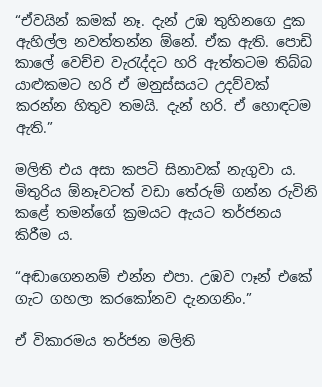“ඒවයින් කමක් නෑ. දැන් උඹ තුහිනගෙ දුක ඇහිල්ල නවත්තන්න ඕනේ. ඒක ඇති. පොඩි කාලේ වෙච්ච වැරැද්දට හරි ඇත්තටම තිබ්බ යාළුකමට හරි ඒ මනුස්සයට උදව්වක් කරන්න හිතුව තමයි. දැන් හරි. ඒ හොඳටම ඇති.”

මලිති එය අසා කපටි සිනාවක් නැගුවා ය. මිතුරිය ඕනෑවටත් වඩා තේරුම් ගන්න රුවිනි කළේ තමන්ගේ ක්‍රමයට ඇයට තර්ජනය කිරීම ය.

“අඬාගෙනනම් එන්න එපා. උඹව ෆෑන් එකේ ගැට ගහලා කරකෝනව දැනගනිං.”

ඒ විකාරමය තර්ජන මලිති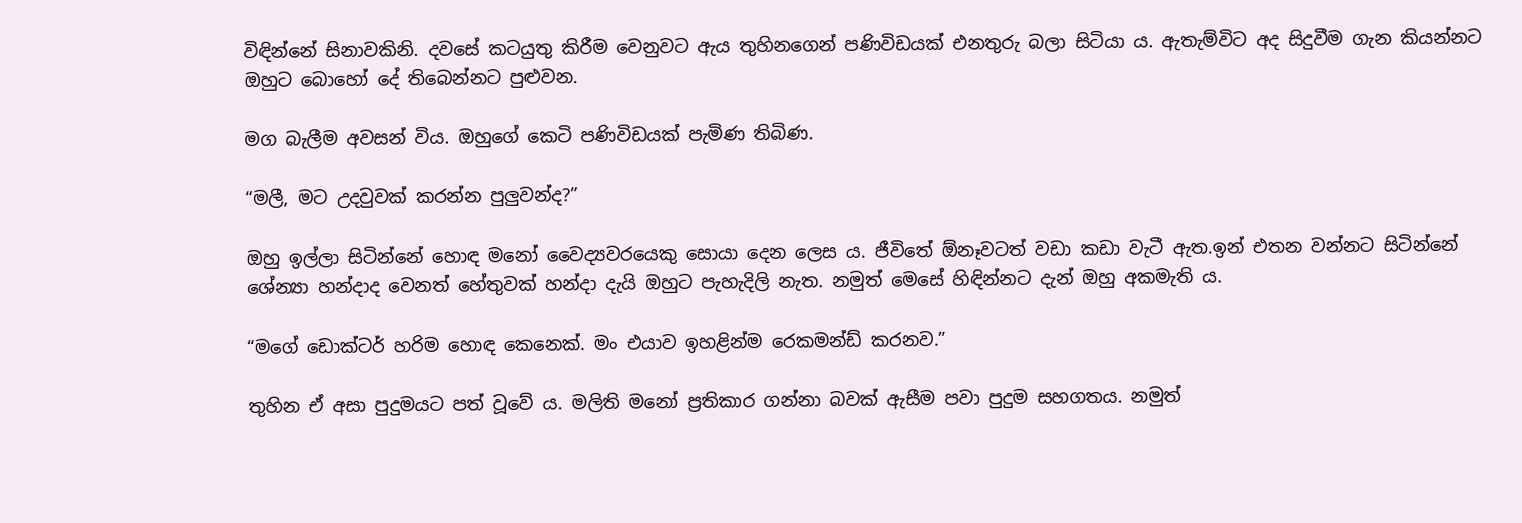විඳින්නේ සිනාවකිනි. දවසේ කටයුතු කිරීම වෙනුවට ඇය තුහිනගෙන් පණිවිඩයක් එනතුරු බලා සිටියා ය. ඇතැම්විට අද සිදුවීම ගැන කියන්නට ඔහුට බොහෝ දේ තිබෙන්නට පුළුවන.

මග බැලීම අවසන් විය. ඔහුගේ කෙටි පණිවිඩයක් පැමිණ තිබිණ.

“මලී, මට උදවුවක් කරන්න පුලුවන්ද?”

ඔහු ඉල්ලා සිටින්නේ හොඳ මනෝ වෛද්‍යවරයෙකු සොයා දෙන ලෙස ය. ජීවිතේ ඕනෑවටත් වඩා කඩා වැටී ඇත.ඉන් එතන වන්නට සිටින්නේ ශේන්‍යා හන්දාද වෙනත් හේතුවක් හන්දා දැයි ඔහුට පැහැදිලි නැත. නමුත් මෙසේ හිඳින්නට දැන් ඔහු අකමැති ය.

“මගේ ඩොක්ටර් හරිම හොඳ කෙනෙක්. මං එයාව ඉහළින්ම රෙකමන්ඩ් කරනව.”

තුහින ඒ අසා පුදුමයට පත් වූවේ ය. මලිති මනෝ ප්‍රතිකාර ගන්නා බවක් ඇසීම පවා පුදුම සහගතය. නමුත්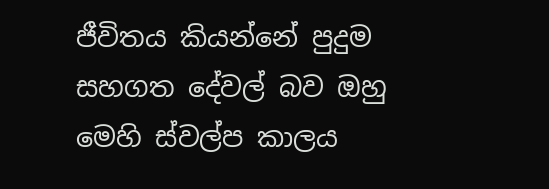ජීවිතය කියන්නේ පුදුම සහගත දේවල් බව ඔහු මෙහි ස්වල්ප කාලය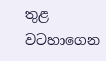තුළ වටහාගෙන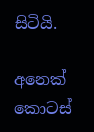සිටියි.

අනෙක් කොටස්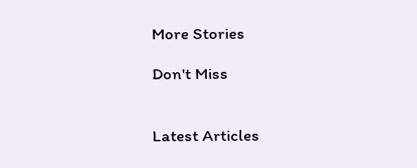More Stories

Don't Miss


Latest Articles